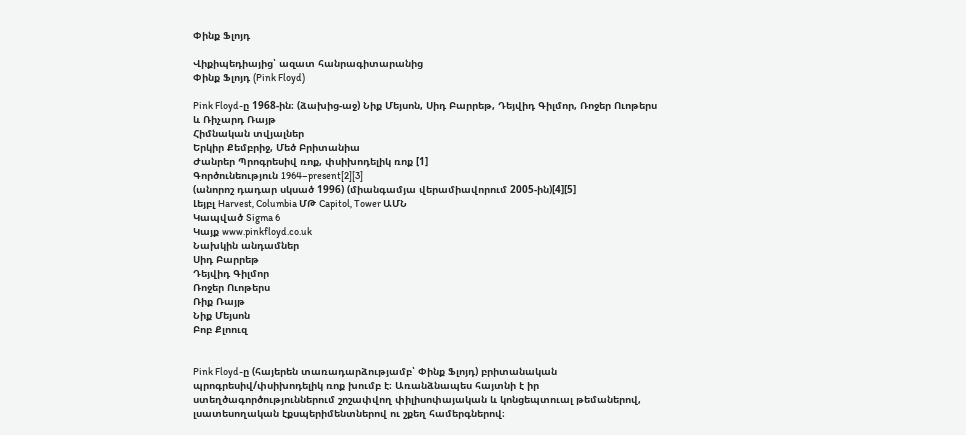Փինք Ֆլոյդ

Վիքիպեդիայից՝ ազատ հանրագիտարանից
Փինք Ֆլոյդ (Pink Floyd)

Pink Floyd-ը 1968-ին։ (ձախից-աջ) Նիք Մեյսոն, Սիդ Բարրեթ, Դեյվիդ Գիլմոր, Ռոջեր Ուոթերս և Ռիչարդ Ռայթ
Հիմնական տվյալներ
Երկիր Քեմբրիջ, Մեծ Բրիտանիա
Ժանրեր Պրոգրեսիվ ռոք, փսիխոդելիկ ռոք [1]
Գործունեություն 1964–present[2][3]
(անորոշ դադար սկսած 1996) (միանգամյա վերամիավորում 2005-ին)[4][5]
Լեյբլ Harvest, Columbia ՄԹ Capitol, Tower ԱՄՆ
Կապված Sigma 6
Կայք www.pinkfloyd.co.uk
Նախկին անդամներ
Սիդ Բարրեթ
Դեյվիդ Գիլմոր
Ռոջեր Ուոթերս
Ռիք Ռայթ
Նիք Մեյսոն
Բոբ Քլոուզ


Pink Floyd-ը (հայերեն տառադարձությամբ՝ Փինք Ֆլոյդ) բրիտանական պրոգրեսիվ/փսիխոդելիկ ռոք խումբ է։ Առանձնապես հայտնի է իր ստեղծագործություններում շոշափվող փիլիսոփայական և կոնցեպտուալ թեմաներով, լսատեսողական էքսպերիմենտներով ու շքեղ համերգներով։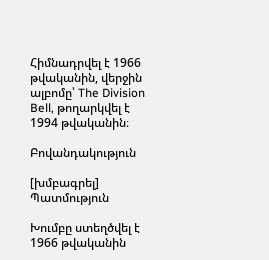Հիմնադրվել է 1966 թվականին, վերջին ալբոմը՝ The Division Bell, թողարկվել է 1994 թվականին։

Բովանդակություն

[խմբագրել] Պատմություն

Խումբը ստեղծվել է 1966 թվականին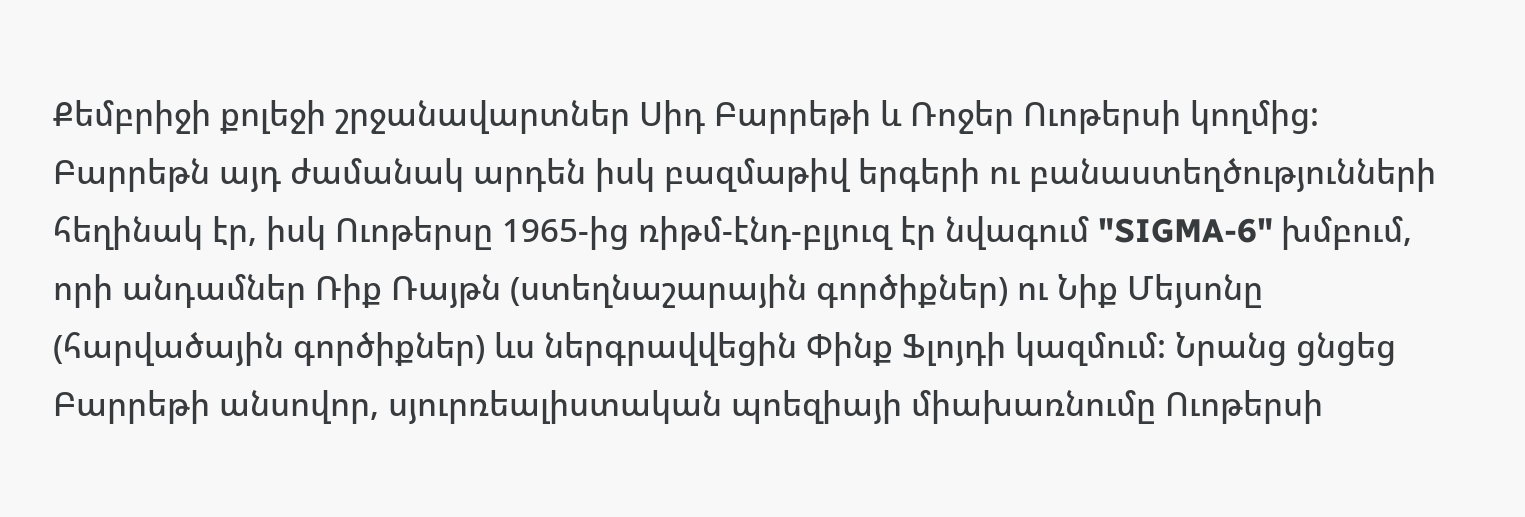Քեմբրիջի քոլեջի շրջանավարտներ Սիդ Բարրեթի և Ռոջեր Ուոթերսի կողմից: Բարրեթն այդ ժամանակ արդեն իսկ բազմաթիվ երգերի ու բանաստեղծությունների հեղինակ էր, իսկ Ուոթերսը 1965-ից ռիթմ-էնդ-բլյուզ էր նվագում "SIGMA-6" խմբում, որի անդամներ Ռիք Ռայթն (ստեղնաշարային գործիքներ) ու Նիք Մեյսոնը (հարվածային գործիքներ) ևս ներգրավվեցին Փինք Ֆլոյդի կազմում: Նրանց ցնցեց Բարրեթի անսովոր, սյուրռեալիստական պոեզիայի միախառնումը Ուոթերսի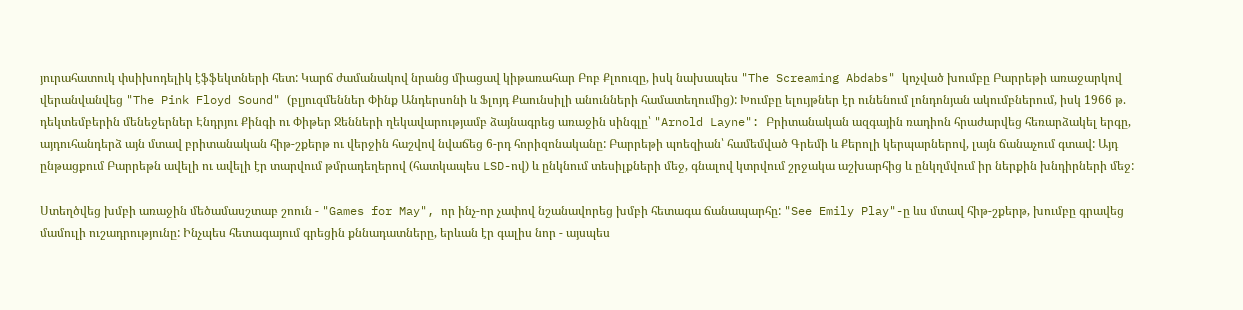յուրահատուկ փսիխոդելիկ էֆֆեկտների հետ: Կարճ ժամանակով նրանց միացավ կիթառահար Բոբ Քլոուզը, իսկ նախապես "The Screaming Abdabs" կոչված խումբը Բարրեթի առաջարկով վերանվանվեց "The Pink Floyd Sound" (բլյուզմեններ Փինք Անդերսոնի և Ֆլոյդ Քաունսիլի անունների համատեղումից): Խումբը ելույթներ էր ունենում լոնդոնյան ակումբներում, իսկ 1966 թ. դեկտեմբերին մենեջերներ Էնդրյու Քինգի ու Փիթեր Ջենների ղեկավարությամբ ձայնագրեց առաջին սինգլը՝ "Arnold Layne": Բրիտանական ազգային ռադիոն հրաժարվեց հեռարձակել երգը, այդուհանդերձ այն մտավ բրիտանական հիթ-շքերթ ու վերջին հաշվով նվաճեց 6-րդ հորիզոնականը: Բարրեթի պոեզիան՝ համեմված Գրեմի և Քերոլի կերպարներով, լայն ճանաչում գտավ: Այդ ընթացքում Բարրեթն ավելի ու ավելի էր տարվում թմրադեղերով (հատկապես LSD-ով) և ընկնում տեսիլքների մեջ, գնալով կտրվում շրջակա աշխարհից և ընկղմվում իր ներքին խնդիրների մեջ:

Ստեղծվեց խմբի առաջին մեծամասշտաբ շոուն - "Games for May", որ ինչ-որ չափով նշանավորեց խմբի հետագա ճանապարհը: "See Emily Play"-ը ևս մտավ հիթ-շքերթ, խումբը գրավեց մամուլի ուշադրությունը: Ինչպես հետագայում գրեցին քննադատները, երևան էր գալիս նոր - այսպես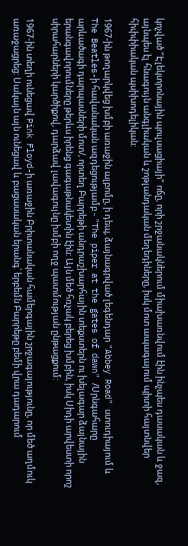կոչված "Էլեկտրոնային պուլսացիայի" ոճը, որի շրջանակներում միախառնվում էին ինչպես դասական և ջազ, այնպես էլ հնագույն անգլիական և շոթլանդական մեղեդիները, իսկ մոտ ապագայում պիտի հայտնվեր հիփփիական պսիխոդելիկան:

1967-ին թողարկվեց խմբի առաջին ալբոմը, ի դեպ, ձայնագրված լեգենդար "Abbey Road" ստուդիայում և The Beatles-ի հավանական ազդեցությամբ - "The piper at the gates of dawn" /Սրնգահարը արևածագի դարպասների մոտ/, որտեղ Բարրեթի անդրաշխարհային տեքստերն ու խելագար ձայնային երանգավորումները թերևս իրենց գագաթնակետին էին: Այն մեծ հռչակ բերեց խմբին, իսկ Սիդի արվեստի որոշ սիրահարների կարծիքով, դարձավ լավագույնը խմբի ողջ պատմության ընթացքում:

1967-ին տեղի ունեցավ Pink Floyd-ի առաջին Բրիտանական համերգային շրջագայությունը, որ մեծ աղմուկ առաջացրեց: Սակայն այն ունեցավ և բացասական երանգ՝ երբեմն Բարրեթը բեմի վրա դադարում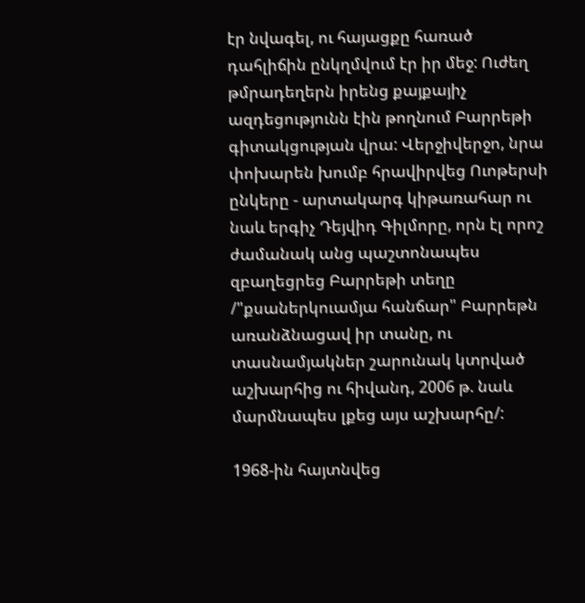էր նվագել, ու հայացքը հառած դահլիճին ընկղմվում էր իր մեջ: Ուժեղ թմրադեղերն իրենց քայքայիչ ազդեցությունն էին թողնում Բարրեթի գիտակցության վրա: Վերջիվերջո, նրա փոխարեն խումբ հրավիրվեց Ուոթերսի ընկերը - արտակարգ կիթառահար ու նաև երգիչ Դեյվիդ Գիլմորը, որն էլ որոշ ժամանակ անց պաշտոնապես զբաղեցրեց Բարրեթի տեղը /"քսաներկուամյա հանճար" Բարրեթն առանձնացավ իր տանը, ու տասնամյակներ շարունակ կտրված աշխարհից ու հիվանդ, 2006 թ. նաև մարմնապես լքեց այս աշխարհը/:

1968-ին հայտնվեց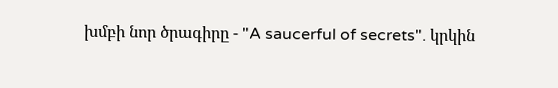խմբի նոր ծրագիրը - "A saucerful of secrets". կրկին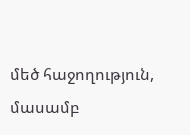մեծ հաջողություն, մասամբ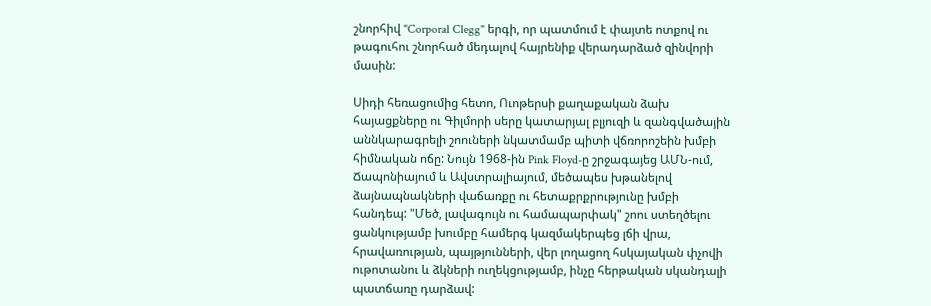շնորհիվ "Corporal Clegg" երգի, որ պատմում է փայտե ոտքով ու թագուհու շնորհած մեդալով հայրենիք վերադարձած զինվորի մասին:

Սիդի հեռացումից հետո, Ուոթերսի քաղաքական ձախ հայացքները ու Գիլմորի սերը կատարյալ բլյուզի և զանգվածային աննկարագրելի շոուների նկատմամբ պիտի վճռորոշեին խմբի հիմնական ոճը: Նույն 1968-ին Pink Floyd-ը շրջագայեց ԱՄՆ-ում, Ճապոնիայում և Ավստրալիայում, մեծապես խթանելով ձայնապնակների վաճառքը ու հետաքրքրությունը խմբի հանդեպ: "Մեծ, լավագույն ու համապարփակ" շոու ստեղծելու ցանկությամբ խումբը համերգ կազմակերպեց լճի վրա, հրավառության, պայթյունների, վեր լողացող հսկայական փչովի ութոտանու և ձկների ուղեկցությամբ, ինչը հերթական սկանդալի պատճառը դարձավ: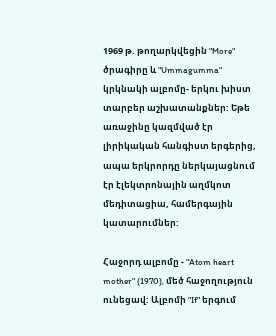1969 թ. թողարկվեցին "More" ծրագիրը և "Ummagumma" կրկնակի ալբոմը- երկու խիստ տարբեր աշխատանքներ: Եթե առաջինը կազմված էր լիրիկական հանգիստ երգերից, ապա երկրորդը ներկայացնում էր էլեկտրոնային աղմկոտ մեդիտացիա, համերգային կատարումներ:

Հաջորդ ալբոմը - "Atom heart mother" (1970), մեծ հաջողություն ունեցավ: Ալբոմի "If" երգում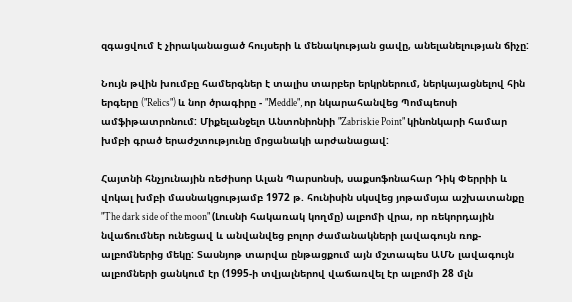զգացվում է չիրականացած հույսերի և մենակության ցավը, անելանելության ճիչը:

Նույն թվին խումբը համերգներ է տալիս տարբեր երկրներում, ներկայացնելով հին երգերը ("Relics") և նոր ծրագիրը - "Meddle", որ նկարահանվեց Պոմպեոսի ամֆիթատրոնում: Միքելանջելո Անտոնիոնիի "Zabriskie Point" կինոնկարի համար խմբի գրած երաժշտությունը մրցանակի արժանացավ:

Հայտնի հնչյունային ռեժիսոր Ալան Պարսոնսի, սաքսոֆոնահար Դիկ Փերրիի և վոկալ խմբի մասնակցությամբ 1972 թ. հունիսին սկսվեց յոթամսյա աշխատանքը "The dark side of the moon" (Լուսնի հակառակ կողմը) ալբոմի վրա, որ ռեկորդային նվաճումներ ունեցավ և անվանվեց բոլոր ժամանակների լավագույն ռոք-ալբոմներից մեկը: Տասնյոթ տարվա ընթացքում այն մշտապես ԱՄՆ լավագույն ալբոմների ցանկում էր (1995-ի տվյալներով վաճառվել էր ալբոմի 28 մլն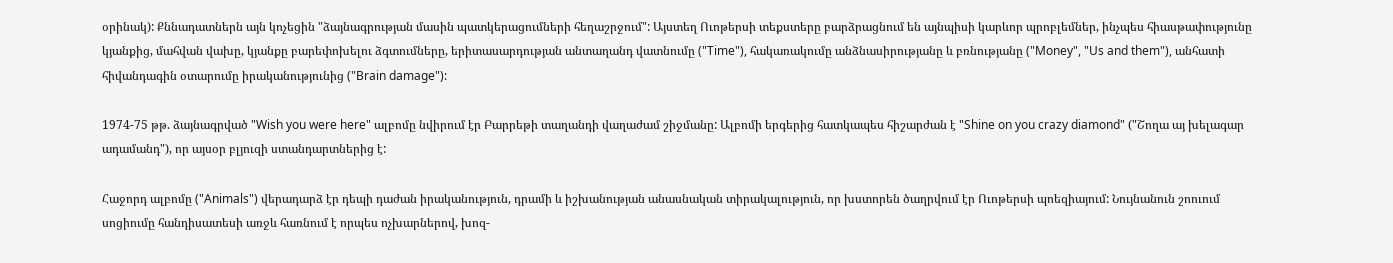օրինակ): Քննադատներն այն կոչեցին "ձայնագրության մասին պատկերացումների հեղաշրջում": Այստեղ Ուոթերսի տեքստերը բարձրացնում են այնպիսի կարևոր պրոբլեմներ, ինչպես հիասթափությունը կյանքից, մահվան վախը, կյանքը բարեփոխելու ձգտումները, երիտասարդության անտաղանդ վատնումը ("Time"), հակառակումը անձնասիրությանը և բռնությանը ("Money", "Us and them"), անհատի հիվանդագին օտարումը իրականությունից ("Brain damage"):

1974-75 թթ. ձայնագրված "Wish you were here" ալբոմը նվիրում էր Բարրեթի տաղանդի վաղաժամ շիջմանը: Ալբոմի երգերից հատկապես հիշարժան է "Shine on you crazy diamond" ("Շողա այ խելագար ադամանդ"), որ այսօր բլյուզի ստանդարտներից է:

Հաջորդ ալբոմը ("Animals") վերադարձ էր դեպի դաժան իրականություն, դրամի և իշխանության անասնական տիրակալություն, որ խստորեն ծաղրվում էր Ուոթերսի պոեզիայում: Նույնանուն շոուում սոցիումը հանդիսատեսի առջև հառնում է որպես ոչխարներով, խոզ-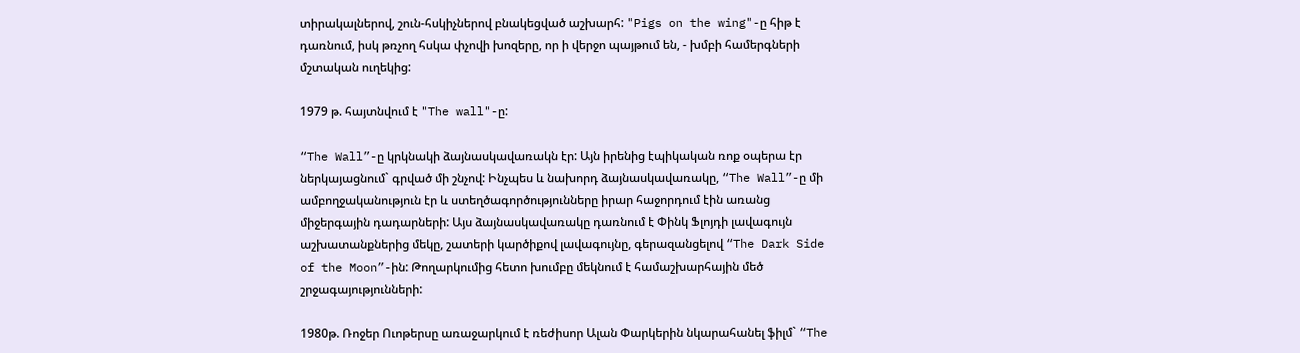տիրակալներով, շուն-հսկիչներով բնակեցված աշխարհ: "Pigs on the wing"-ը հիթ է դառնում, իսկ թռչող հսկա փչովի խոզերը, որ ի վերջո պայթում են, - խմբի համերգների մշտական ուղեկից:

1979 թ. հայտնվում է "The wall"-ը:

“The Wall”-ը կրկնակի ձայնասկավառակն էր: Այն իրենից էպիկական ռոք օպերա էր ներկայացնում` գրված մի շնչով: Ինչպես և նախորդ ձայնասկավառակը, “The Wall”-ը մի ամբողջականություն էր և ստեղծագործությունները իրար հաջորդում էին առանց միջերգային դադարների: Այս ձայնասկավառակը դառնում է Փինկ Ֆլոյդի լավագույն աշխատանքներից մեկը, շատերի կարծիքով լավագույնը, գերազանցելով “The Dark Side of the Moon”-ին: Թողարկումից հետո խումբը մեկնում է համաշխարհային մեծ շրջագայությունների:

1980թ. Ռոջեր Ուոթերսը առաջարկում է ռեժիսոր Ալան Փարկերին նկարահանել ֆիլմ` “The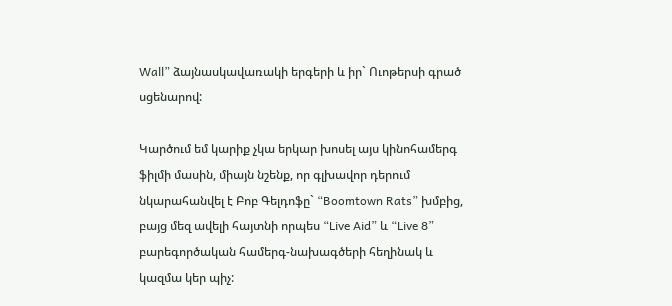Wall” ձայնասկավառակի երգերի և իր` Ուոթերսի գրած սցենարով:

Կարծում եմ կարիք չկա երկար խոսել այս կինոհամերգ ֆիլմի մասին, միայն նշենք, որ գլխավոր դերում նկարահանվել է Բոբ Գելդոֆը` “Boomtown Rats” խմբից, բայց մեզ ավելի հայտնի որպես “Live Aid” և “Live 8” բարեգործական համերգ-նախագծերի հեղինակ և կազմա կեր պիչ: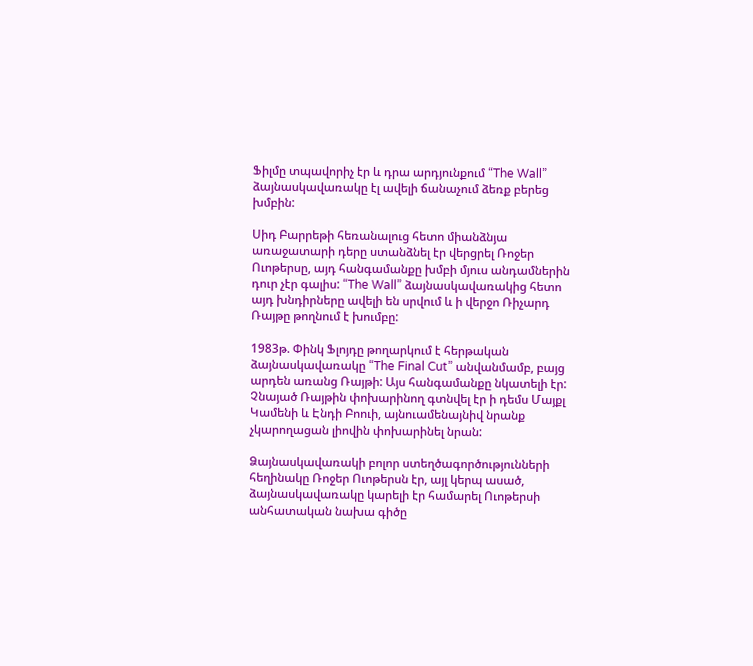Ֆիլմը տպավորիչ էր և դրա արդյունքում “The Wall” ձայնասկավառակը էլ ավելի ճանաչում ձեռք բերեց խմբին:

Սիդ Բարրեթի հեռանալուց հետո միանձնյա առաջատարի դերը ստանձնել էր վերցրել Ռոջեր Ուոթերսը, այդ հանգամանքը խմբի մյուս անդամներին դուր չէր գալիս: “The Wall” ձայնասկավառակից հետո այդ խնդիրները ավելի են սրվում և ի վերջո Ռիչարդ Ռայթը թողնում է խումբը:

1983թ. Փինկ Ֆլոյդը թողարկում է հերթական ձայնասկավառակը “The Final Cut” անվանմամբ, բայց արդեն առանց Ռայթի: Այս հանգամանքը նկատելի էր: Չնայած Ռայթին փոխարինող գտնվել էր ի դեմս Մայքլ Կամենի և Էնդի Բոուի, այնուամենայնիվ նրանք չկարողացան լիովին փոխարինել նրան:

Ձայնասկավառակի բոլոր ստեղծագործությունների հեղինակը Ռոջեր Ուոթերսն էր, այլ կերպ ասած, ձայնասկավառակը կարելի էր համարել Ուոթերսի անհատական նախա գիծը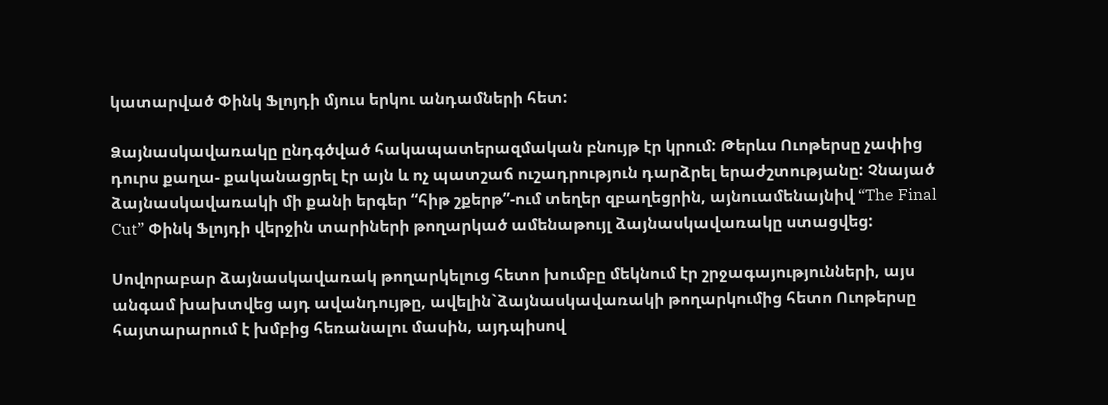կատարված Փինկ Ֆլոյդի մյուս երկու անդամների հետ:

Ձայնասկավառակը ընդգծված հակապատերազմական բնույթ էր կրում: Թերևս Ուոթերսը չափից դուրս քաղա- քականացրել էր այն և ոչ պատշաճ ուշադրություն դարձրել երաժշտությանը: Չնայած ձայնասկավառակի մի քանի երգեր “հիթ շքերթ”-ում տեղեր զբաղեցրին, այնուամենայնիվ “The Final Cut” Փինկ Ֆլոյդի վերջին տարիների թողարկած ամենաթույլ ձայնասկավառակը ստացվեց:

Սովորաբար ձայնասկավառակ թողարկելուց հետո խումբը մեկնում էր շրջագայությունների, այս անգամ խախտվեց այդ ավանդույթը, ավելին`ձայնասկավառակի թողարկումից հետո Ուոթերսը հայտարարում է խմբից հեռանալու մասին, այդպիսով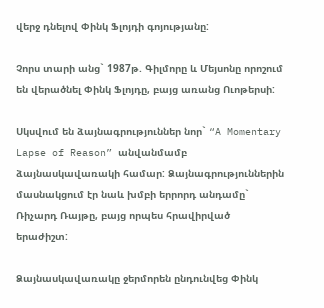վերջ դնելով Փինկ Ֆլոյդի գոյությանը:

Չորս տարի անց` 1987թ. Գիլմորը և Մեյսոնը որոշում են վերածնել Փինկ Ֆլոյդը, բայց առանց Ուոթերսի:

Սկսվում են ձայնագրություններ նոր` “A Momentary Lapse of Reason” անվանմամբ ձայնասկավառակի համար: Ձայնագրություններին մասնակցում էր նաև խմբի երրորդ անդամը` Ռիչարդ Ռայթը, բայց որպես հրավիրված երաժիշտ:

Ձայնասկավառակը ջերմորեն ընդունվեց Փինկ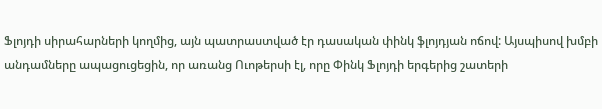Ֆլոյդի սիրահարների կողմից, այն պատրաստված էր դասական փինկ ֆլոյդյան ոճով: Այսպիսով խմբի անդամները ապացուցեցին, որ առանց Ուոթերսի էլ, որը Փինկ Ֆլոյդի երգերից շատերի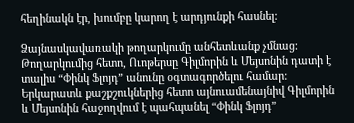հեղինակն էր, խումբը կարող է արդյունքի հասնել:

Ձայնասկավառակի թողարկումը անհետևանք չմնաց: Թողարկումից հետո, Ուոթերսը Գիլմորին և Մեյսոնին դատի է տալիս “Փինկ Ֆլոյդ” անունը օգտագործելու համար: Երկարատև քաշքշուկներից հետո այնուամենայնիվ Գիլմորին և Մեյսոնին հաջողվում է պահպանել “Փինկ Ֆլոյդ”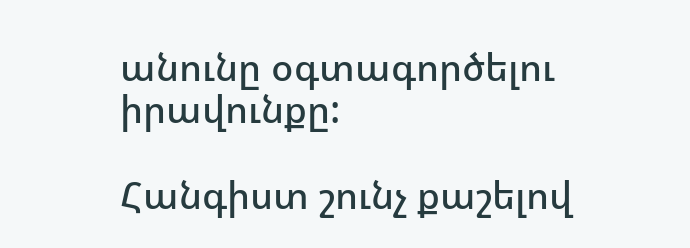անունը օգտագործելու իրավունքը:

Հանգիստ շունչ քաշելով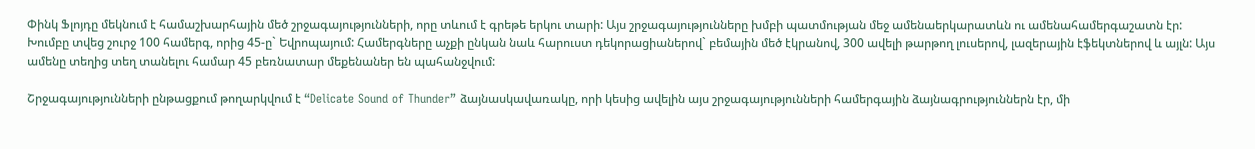Փինկ Ֆլոյդը մեկնում է համաշխարհային մեծ շրջագայությունների, որը տևում է գրեթե երկու տարի: Այս շրջագայությունները խմբի պատմության մեջ ամենաերկարատևն ու ամենահամերգաշատն էր: Խումբը տվեց շուրջ 100 համերգ, որից 45-ը` Եվրոպայում: Համերգները աչքի ընկան նաև հարուստ դեկորացիաներով` բեմային մեծ էկրանով, 300 ավելի թարթող լուսերով, լազերային էֆեկտներով և այլն: Այս ամենը տեղից տեղ տանելու համար 45 բեռնատար մեքենաներ են պահանջվում:

Շրջագայությունների ընթացքում թողարկվում է “Delicate Sound of Thunder” ձայնասկավառակը, որի կեսից ավելին այս շրջագայությունների համերգային ձայնագրություններն էր, մի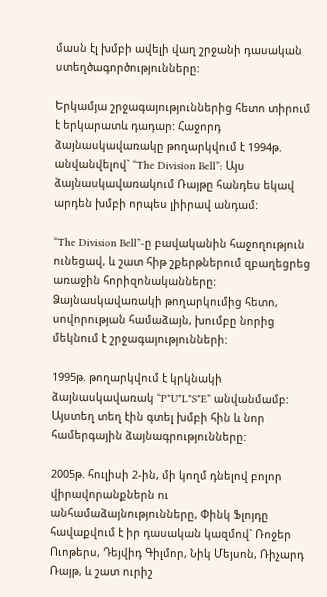մասն էլ խմբի ավելի վաղ շրջանի դասական ստեղծագործությունները:

Երկամյա շրջագայություններից հետո տիրում է երկարատև դադար: Հաջորդ ձայնասկավառակը թողարկվում է 1994թ. անվանվելով` “The Division Bell”: Այս ձայնասկավառակում Ռայթը հանդես եկավ արդեն խմբի որպես լիիրավ անդամ:

“The Division Bell”-ը բավականին հաջողություն ունեցավ, և շատ հիթ շքերթներում զբաղեցրեց առաջին հորիզոնականները: Ձայնասկավառակի թողարկումից հետո, սովորության համաձայն, խումբը նորից մեկնում է շրջագայությունների:

1995թ. թողարկվում է կրկնակի ձայնասկավառակ “P*U*L*S*E” անվանմամբ: Այստեղ տեղ էին գտել խմբի հին և նոր համերգային ձայնագրությունները:

2005թ. հուլիսի 2-ին, մի կողմ դնելով բոլոր վիրավորանքներն ու անհամաձայնությունները, Փինկ Ֆլոյդը հավաքվում է իր դասական կազմով` Ռոջեր Ուոթերս, Դեյվիդ Գիլմոր, Նիկ Մեյսոն, Ռիչարդ Ռայթ, և շատ ուրիշ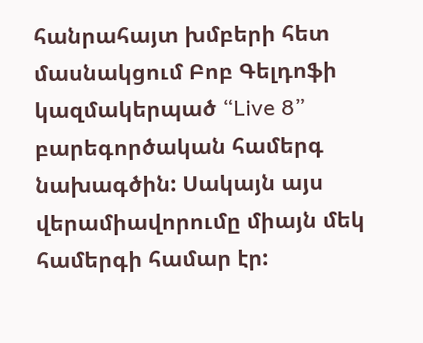հանրահայտ խմբերի հետ մասնակցում Բոբ Գելդոֆի կազմակերպած “Live 8” բարեգործական համերգ նախագծին: Սակայն այս վերամիավորումը միայն մեկ համերգի համար էր: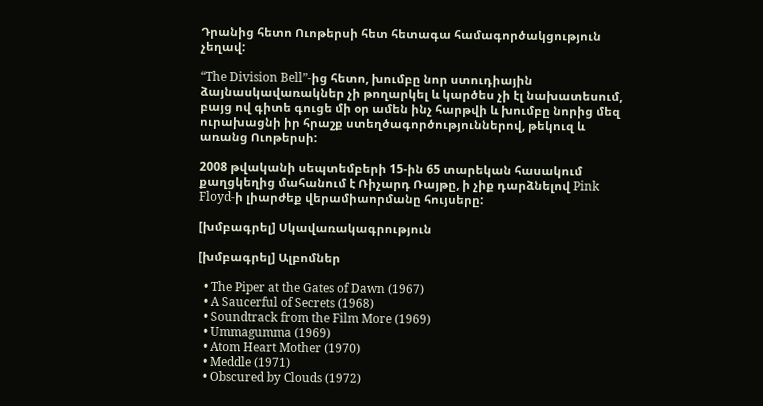Դրանից հետո Ուոթերսի հետ հետագա համագործակցություն չեղավ:

“The Division Bell”-ից հետո, խումբը նոր ստուդիային ձայնասկավառակներ չի թողարկել և կարծես չի էլ նախատեսում, բայց ով գիտե գուցե մի օր ամեն ինչ հարթվի և խումբը նորից մեզ ուրախացնի իր հրաշք ստեղծագործություններով, թեկուզ և առանց Ուոթերսի:

2008 թվականի սեպտեմբերի 15-ին 65 տարեկան հասակում քաղցկեղից մահանում է Ռիչարդ Ռայթը, ի չիք դարձնելով Pink Floyd-ի լիարժեք վերամիաորմանը հույսերը:

[խմբագրել] Սկավառակագրություն

[խմբագրել] Ալբոմներ

  • The Piper at the Gates of Dawn (1967)
  • A Saucerful of Secrets (1968)
  • Soundtrack from the Film More (1969)
  • Ummagumma (1969)
  • Atom Heart Mother (1970)
  • Meddle (1971)
  • Obscured by Clouds (1972)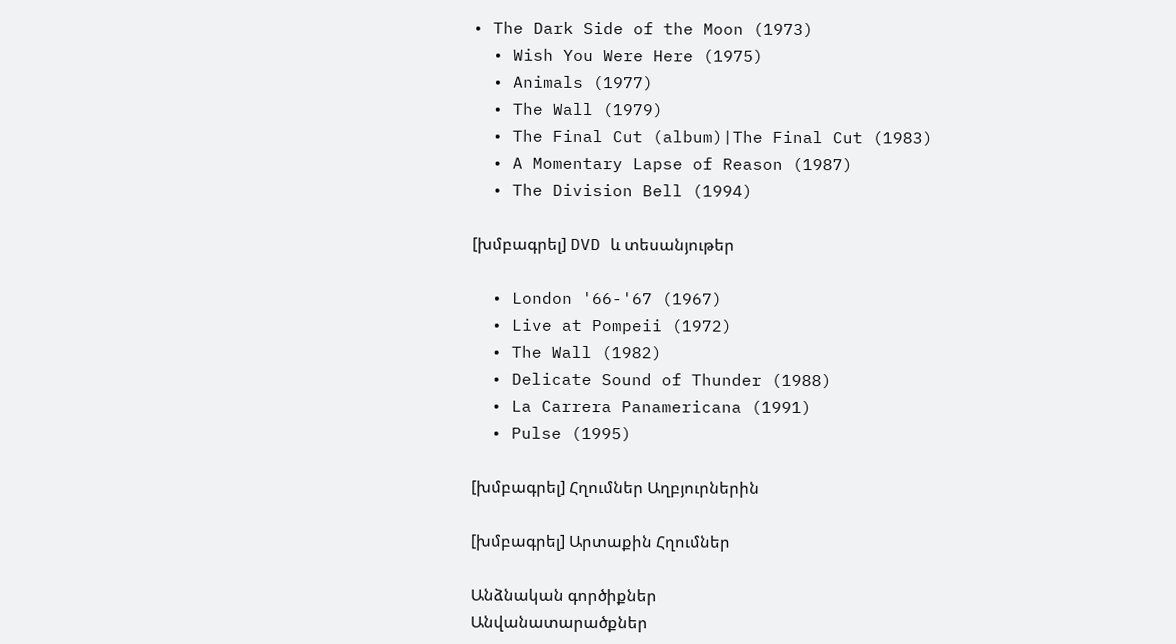• The Dark Side of the Moon (1973)
  • Wish You Were Here (1975)
  • Animals (1977)
  • The Wall (1979)
  • The Final Cut (album)|The Final Cut (1983)
  • A Momentary Lapse of Reason (1987)
  • The Division Bell (1994)

[խմբագրել] DVD և տեսանյութեր

  • London '66-'67 (1967)
  • Live at Pompeii (1972)
  • The Wall (1982)
  • Delicate Sound of Thunder (1988)
  • La Carrera Panamericana (1991)
  • Pulse (1995)

[խմբագրել] Հղումներ Աղբյուրներին

[խմբագրել] Արտաքին Հղումներ

Անձնական գործիքներ
Անվանատարածքներ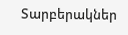Տարբերակներ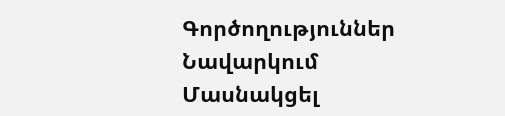Գործողություններ
Նավարկում
Մասնակցել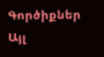Գործիքներ
Այլ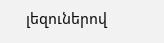լեզուներով